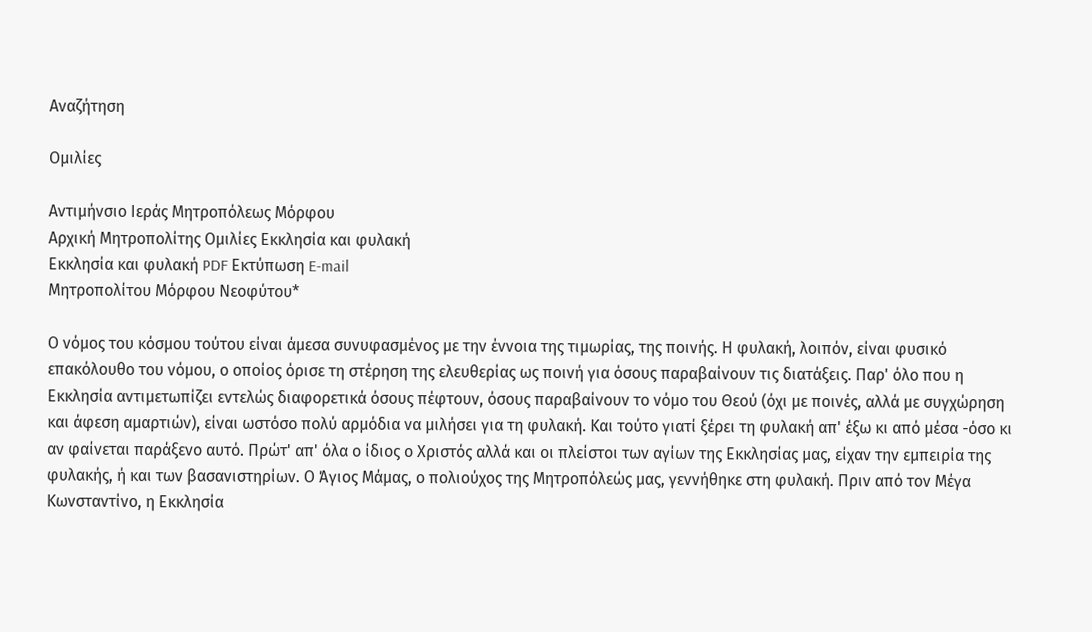Αναζήτηση

Ομιλίες

Αντιμήνσιο Ιεράς Μητροπόλεως Μόρφου
Αρχική Μητροπολίτης Ομιλίες Εκκλησία και φυλακή
Εκκλησία και φυλακή PDF Εκτύπωση E-mail
Μητροπολίτου Μόρφου Νεοφύτου*

Ο νόμος του κόσμου τούτου είναι άμεσα συνυφασμένος με την έννοια της τιμωρίας, της ποινής. Η φυλακή, λοιπόν, είναι φυσικό επακόλουθο του νόμου, ο οποίος όρισε τη στέρηση της ελευθερίας ως ποινή για όσους παραβαίνουν τις διατάξεις. Παρ' όλο που η Εκκλησία αντιμετωπίζει εντελώς διαφορετικά όσους πέφτουν, όσους παραβαίνουν το νόμο του Θεού (όχι με ποινές, αλλά με συγχώρηση και άφεση αμαρτιών), είναι ωστόσο πολύ αρμόδια να μιλήσει για τη φυλακή. Και τούτο γιατί ξέρει τη φυλακή απ' έξω κι από μέσα -όσο κι αν φαίνεται παράξενο αυτό. Πρώτ' απ' όλα ο ίδιος ο Χριστός αλλά και οι πλείστοι των αγίων της Εκκλησίας μας, είχαν την εμπειρία της φυλακής, ή και των βασανιστηρίων. Ο Άγιος Μάμας, ο πολιούχος της Μητροπόλεώς μας, γεννήθηκε στη φυλακή. Πριν από τον Μέγα Κωνσταντίνο, η Εκκλησία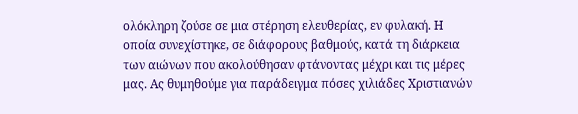ολόκληρη ζούσε σε μια στέρηση ελευθερίας, εν φυλακή. Η οποία συνεχίστηκε, σε διάφορους βαθμούς, κατά τη διάρκεια των αιώνων που ακολούθησαν φτάνοντας μέχρι και τις μέρες μας. Ας θυμηθούμε για παράδειγμα πόσες χιλιάδες Χριστιανών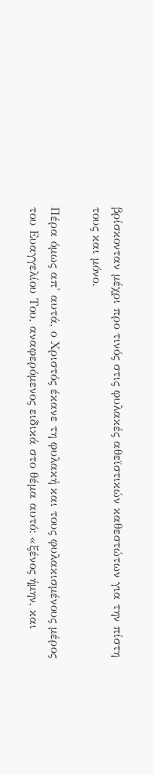βρίσκονταν μέχρι προ τινός στις φυλακές αθεϊστικών καθεστώτων για την πίστη τους και μόνο.

Πέρα όμως απ' αυτά, ο Χριστός έκανε τη φυλακή και τους φυλακισμένους μέρος του Ευαγγελίου Του, αναφερόμενος ειδικά στο θέμα αυτό: «ξένος ήμην, και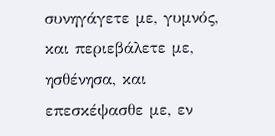συνηγάγετε με, γυμνός, και περιεβάλετε με, ησθένησα, και επεσκέψασθε με, εν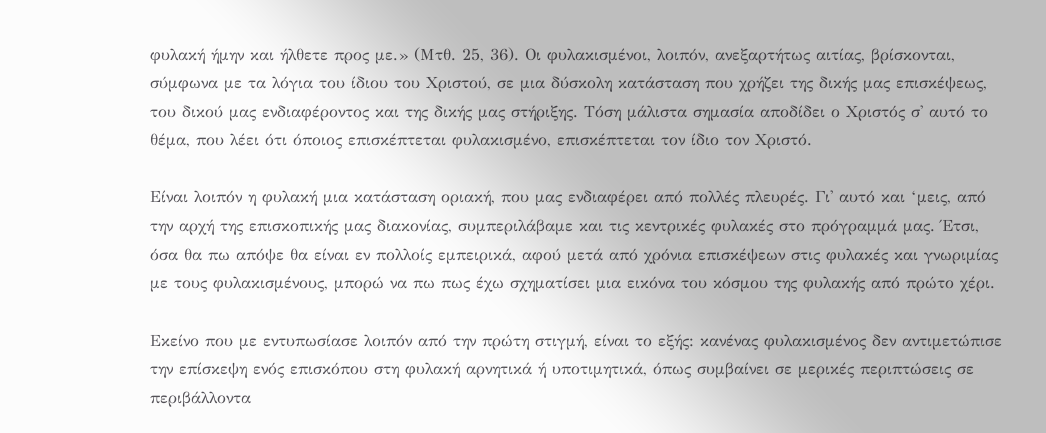φυλακή ήμην και ήλθετε προς με.» (Μτθ. 25, 36). Οι φυλακισμένοι, λοιπόν, ανεξαρτήτως αιτίας, βρίσκονται, σύμφωνα με τα λόγια του ίδιου του Χριστού, σε μια δύσκολη κατάσταση που χρήζει της δικής μας επισκέψεως, του δικού μας ενδιαφέροντος και της δικής μας στήριξης. Τόση μάλιστα σημασία αποδίδει ο Χριστός σ' αυτό το θέμα, που λέει ότι όποιος επισκέπτεται φυλακισμένο, επισκέπτεται τον ίδιο τον Χριστό.

Είναι λοιπόν η φυλακή μια κατάσταση οριακή, που μας ενδιαφέρει από πολλές πλευρές. Γι' αυτό και ‘μεις, από την αρχή της επισκοπικής μας διακονίας, συμπεριλάβαμε και τις κεντρικές φυλακές στο πρόγραμμά μας. Έτσι, όσα θα πω απόψε θα είναι εν πολλοίς εμπειρικά, αφού μετά από χρόνια επισκέψεων στις φυλακές και γνωριμίας με τους φυλακισμένους, μπορώ να πω πως έχω σχηματίσει μια εικόνα του κόσμου της φυλακής από πρώτο χέρι.

Εκείνο που με εντυπωσίασε λοιπόν από την πρώτη στιγμή, είναι το εξής: κανένας φυλακισμένος δεν αντιμετώπισε την επίσκεψη ενός επισκόπου στη φυλακή αρνητικά ή υποτιμητικά, όπως συμβαίνει σε μερικές περιπτώσεις σε περιβάλλοντα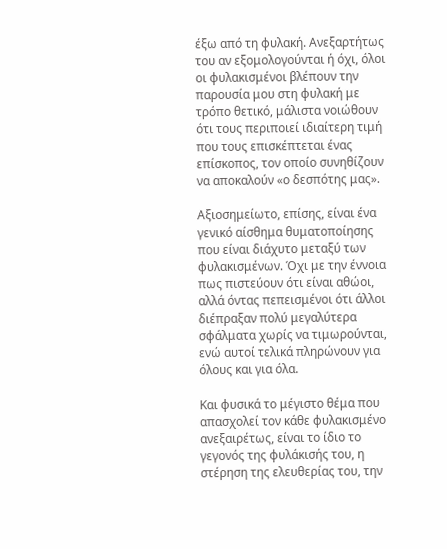έξω από τη φυλακή. Ανεξαρτήτως του αν εξομολογούνται ή όχι, όλοι οι φυλακισμένοι βλέπουν την παρουσία μου στη φυλακή με τρόπο θετικό, μάλιστα νοιώθουν ότι τους περιποιεί ιδιαίτερη τιμή που τους επισκέπτεται ένας επίσκοπος, τον οποίο συνηθίζουν να αποκαλούν «ο δεσπότης μας».

Αξιοσημείωτο, επίσης, είναι ένα γενικό αίσθημα θυματοποίησης που είναι διάχυτο μεταξύ των φυλακισμένων. Όχι με την έννοια πως πιστεύουν ότι είναι αθώοι, αλλά όντας πεπεισμένοι ότι άλλοι διέπραξαν πολύ μεγαλύτερα σφάλματα χωρίς να τιμωρούνται, ενώ αυτοί τελικά πληρώνουν για όλους και για όλα.

Και φυσικά το μέγιστο θέμα που απασχολεί τον κάθε φυλακισμένο ανεξαιρέτως, είναι το ίδιο το γεγονός της φυλάκισής του, η στέρηση της ελευθερίας του, την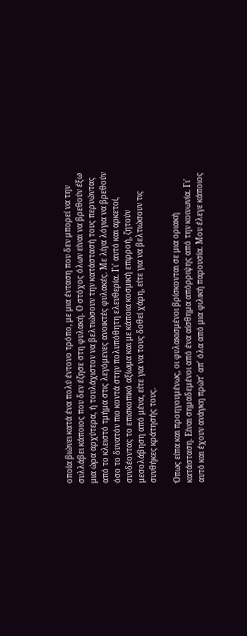οποία βιώνει κατά ένα πολύ έντονο τρόπο, με μια ένταση που δεν μπορεί να την συλλάβει κάποιος που δεν έζησε στη φυλακή. Ο στόχος όλων είναι να βρεθούν έξω μια ώρα αρχύτερα, ή τουλάχιστον να βελτιώσουν την κατάστασή τους περνώντας από το κλειστό τμήμα στις λεγόμενες ανοικτές φυλακές. Με λίγα λόγια να βρεθούν όσο το δυνατόν πιο κοντά στην πολυπόθητη ελευθερία. Γι' αυτό και αρκετοί, συνδέοντας το επισκοπικό αξίωμα και με κάποια κοσμική επιρροή, ζητούν μεσολάβηση από μένα, είτε για να τους δοθεί χάρη, είτε για να βελτιώσουν τις συνθήκες κράτησής τους.

Όπως είπα και προηγουμένως, οι φυλακισμένοι βρίσκονται σε μια οριακή κατάσταση. Είναι σημαδεμένοι από ένα αίσθημα απόρριψης από την κοινωνία. Γι' αυτό και έχουν ανάγκη πρώτ' απ' όλα από μια φιλική παρουσία. Μου έλεγε κάποιος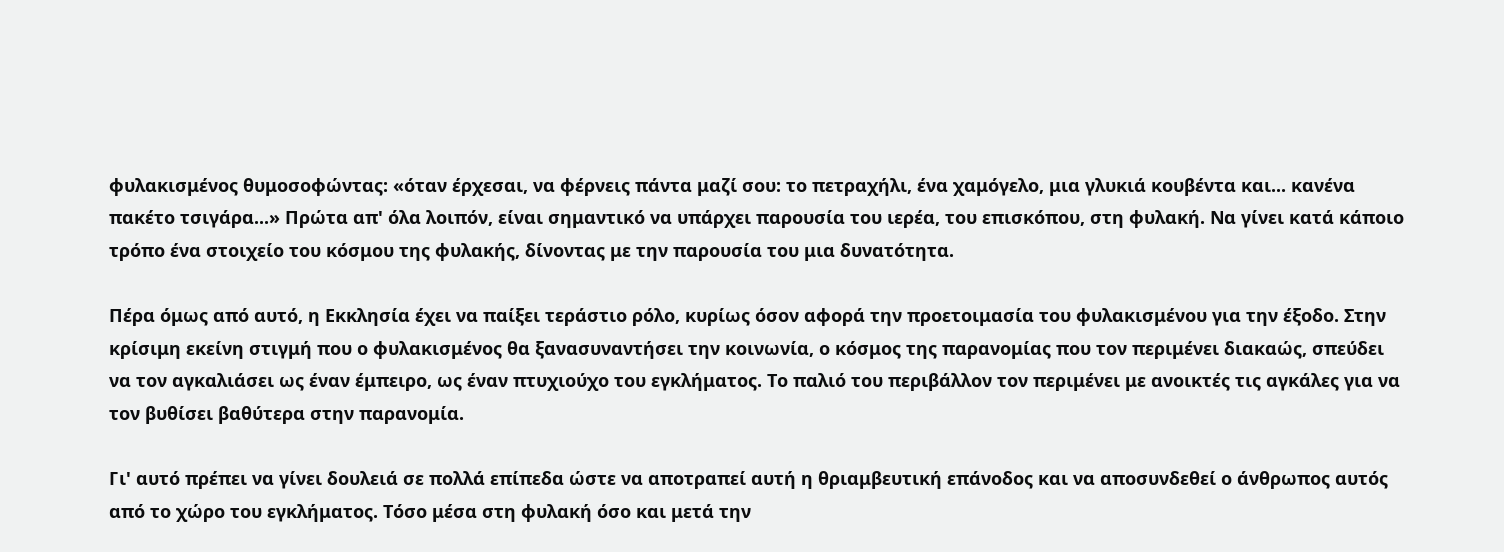φυλακισμένος θυμοσοφώντας: «όταν έρχεσαι, να φέρνεις πάντα μαζί σου: το πετραχήλι, ένα χαμόγελο, μια γλυκιά κουβέντα και... κανένα πακέτο τσιγάρα...» Πρώτα απ' όλα λοιπόν, είναι σημαντικό να υπάρχει παρουσία του ιερέα, του επισκόπου, στη φυλακή. Να γίνει κατά κάποιο τρόπο ένα στοιχείο του κόσμου της φυλακής, δίνοντας με την παρουσία του μια δυνατότητα.

Πέρα όμως από αυτό, η Εκκλησία έχει να παίξει τεράστιο ρόλο, κυρίως όσον αφορά την προετοιμασία του φυλακισμένου για την έξοδο. Στην κρίσιμη εκείνη στιγμή που ο φυλακισμένος θα ξανασυναντήσει την κοινωνία, ο κόσμος της παρανομίας που τον περιμένει διακαώς, σπεύδει να τον αγκαλιάσει ως έναν έμπειρο, ως έναν πτυχιούχο του εγκλήματος. Το παλιό του περιβάλλον τον περιμένει με ανοικτές τις αγκάλες για να τον βυθίσει βαθύτερα στην παρανομία.

Γι' αυτό πρέπει να γίνει δουλειά σε πολλά επίπεδα ώστε να αποτραπεί αυτή η θριαμβευτική επάνοδος και να αποσυνδεθεί ο άνθρωπος αυτός από το χώρο του εγκλήματος. Τόσο μέσα στη φυλακή όσο και μετά την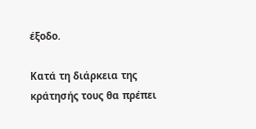έξοδο.

Κατά τη διάρκεια της κράτησής τους θα πρέπει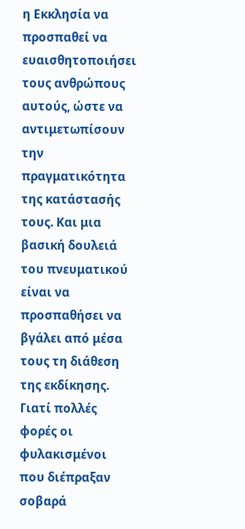η Εκκλησία να προσπαθεί να ευαισθητοποιήσει τους ανθρώπους αυτούς, ώστε να αντιμετωπίσουν την πραγματικότητα της κατάστασής τους. Και μια βασική δουλειά του πνευματικού είναι να προσπαθήσει να βγάλει από μέσα τους τη διάθεση της εκδίκησης. Γιατί πολλές φορές οι φυλακισμένοι που διέπραξαν σοβαρά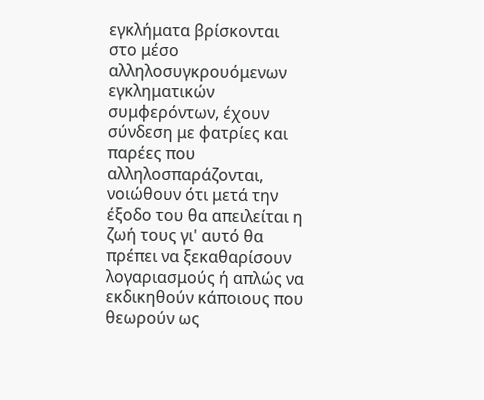εγκλήματα βρίσκονται στο μέσο αλληλοσυγκρουόμενων εγκληματικών συμφερόντων, έχουν σύνδεση με φατρίες και παρέες που αλληλοσπαράζονται, νοιώθουν ότι μετά την έξοδο του θα απειλείται η ζωή τους γι' αυτό θα πρέπει να ξεκαθαρίσουν λογαριασμούς ή απλώς να εκδικηθούν κάποιους που θεωρούν ως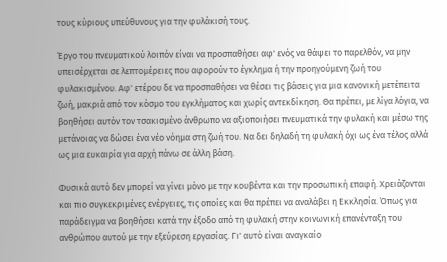τους κύριους υπεύθυνους για την φυλάκισή τους.

Έργο του πνευματικού λοιπόν είναι να προσπαθήσει αφ' ενός να θάψει το παρελθόν, να μην υπεισέρχεται σε λεπτομέρειες που αφορούν το έγκλημα ή την προηγούμενη ζωή του φυλακισμένου. Αφ' ετέρου δε να προσπαθήσει να θέσει τις βάσεις για μια κανονική μετέπειτα ζωή, μακριά από τον κόσμο του εγκλήματος και χωρίς αντεκδίκηση. Θα πρέπει, με λίγα λόγια, να βοηθήσει αυτόν τον τσακισμένο άνθρωπο να αξιοποιήσει πνευματικά την φυλακή και μέσω της μετάνοιας να δώσει ένα νέο νόημα στη ζωή του. Να δει δηλαδή τη φυλακή όχι ως ένα τέλος αλλά ως μια ευκαιρία για αρχή πάνω σε άλλη βάση.

Φυσικά αυτό δεν μπορεί να γίνει μόνο με την κουβέντα και την προσωπική επαφή. Χρειάζονται και πιο συγκεκριμένες ενέργειες, τις οποίες και θα πρέπει να αναλάβει η Εκκλησία. Όπως για παράδειγμα να βοηθήσει κατά την έξοδο από τη φυλακή στην κοινωνική επανένταξη του ανθρώπου αυτού με την εξεύρεση εργασίας. Γι' αυτό είναι αναγκαίο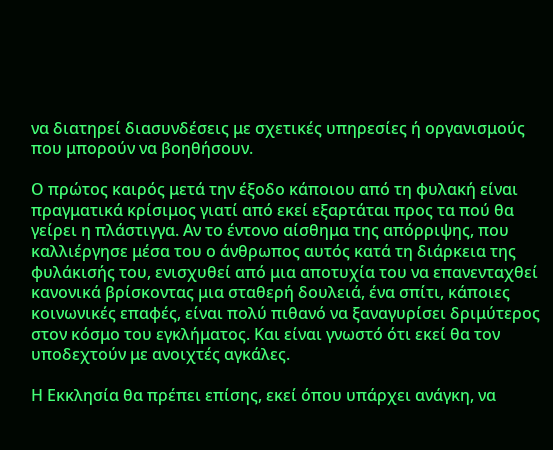να διατηρεί διασυνδέσεις με σχετικές υπηρεσίες ή οργανισμούς που μπορούν να βοηθήσουν.

Ο πρώτος καιρός μετά την έξοδο κάποιου από τη φυλακή είναι πραγματικά κρίσιμος γιατί από εκεί εξαρτάται προς τα πού θα γείρει η πλάστιγγα. Αν το έντονο αίσθημα της απόρριψης, που καλλιέργησε μέσα του ο άνθρωπος αυτός κατά τη διάρκεια της φυλάκισής του, ενισχυθεί από μια αποτυχία του να επανενταχθεί κανονικά βρίσκοντας μια σταθερή δουλειά, ένα σπίτι, κάποιες κοινωνικές επαφές, είναι πολύ πιθανό να ξαναγυρίσει δριμύτερος στον κόσμο του εγκλήματος. Και είναι γνωστό ότι εκεί θα τον υποδεχτούν με ανοιχτές αγκάλες.

Η Εκκλησία θα πρέπει επίσης, εκεί όπου υπάρχει ανάγκη, να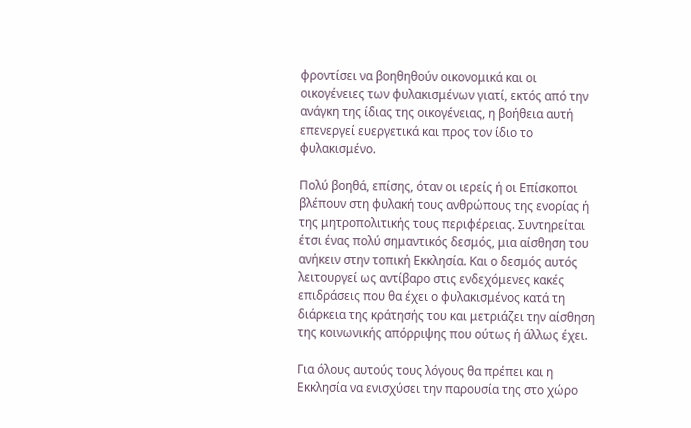φροντίσει να βοηθηθούν οικονομικά και οι οικογένειες των φυλακισμένων γιατί, εκτός από την ανάγκη της ίδιας της οικογένειας, η βοήθεια αυτή επενεργεί ευεργετικά και προς τον ίδιο το φυλακισμένο.

Πολύ βοηθά, επίσης, όταν οι ιερείς ή οι Επίσκοποι βλέπουν στη φυλακή τους ανθρώπους της ενορίας ή της μητροπολιτικής τους περιφέρειας. Συντηρείται έτσι ένας πολύ σημαντικός δεσμός, μια αίσθηση του ανήκειν στην τοπική Εκκλησία. Και ο δεσμός αυτός λειτουργεί ως αντίβαρο στις ενδεχόμενες κακές επιδράσεις που θα έχει ο φυλακισμένος κατά τη διάρκεια της κράτησής του και μετριάζει την αίσθηση της κοινωνικής απόρριψης που ούτως ή άλλως έχει.

Για όλους αυτούς τους λόγους θα πρέπει και η Εκκλησία να ενισχύσει την παρουσία της στο χώρο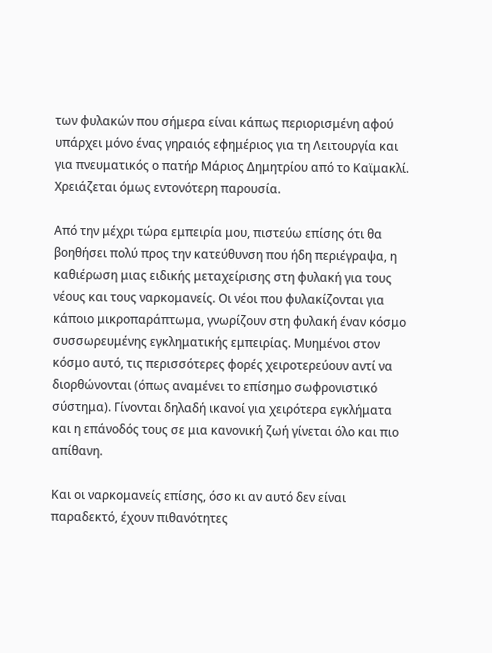των φυλακών που σήμερα είναι κάπως περιορισμένη αφού υπάρχει μόνο ένας γηραιός εφημέριος για τη Λειτουργία και για πνευματικός ο πατήρ Μάριος Δημητρίου από το Καϊμακλί. Χρειάζεται όμως εντονότερη παρουσία.

Από την μέχρι τώρα εμπειρία μου, πιστεύω επίσης ότι θα βοηθήσει πολύ προς την κατεύθυνση που ήδη περιέγραψα, η καθιέρωση μιας ειδικής μεταχείρισης στη φυλακή για τους νέους και τους ναρκομανείς. Οι νέοι που φυλακίζονται για κάποιο μικροπαράπτωμα, γνωρίζουν στη φυλακή έναν κόσμο συσσωρευμένης εγκληματικής εμπειρίας. Μυημένοι στον κόσμο αυτό, τις περισσότερες φορές χειροτερεύουν αντί να διορθώνονται (όπως αναμένει το επίσημο σωφρονιστικό σύστημα). Γίνονται δηλαδή ικανοί για χειρότερα εγκλήματα και η επάνοδός τους σε μια κανονική ζωή γίνεται όλο και πιο απίθανη.

Και οι ναρκομανείς επίσης, όσο κι αν αυτό δεν είναι παραδεκτό, έχουν πιθανότητες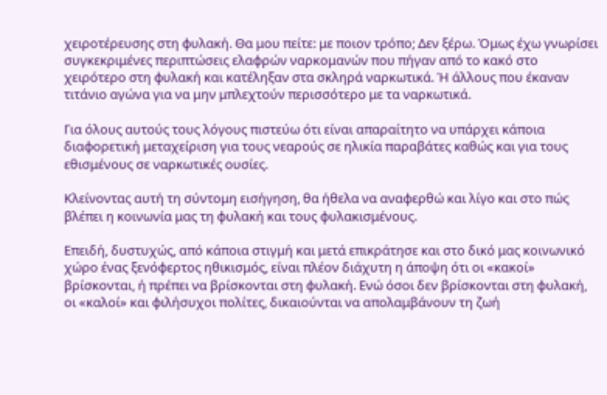χειροτέρευσης στη φυλακή. Θα μου πείτε: με ποιον τρόπο; Δεν ξέρω. Όμως έχω γνωρίσει συγκεκριμένες περιπτώσεις ελαφρών ναρκομανών που πήγαν από το κακό στο χειρότερο στη φυλακή και κατέληξαν στα σκληρά ναρκωτικά. Ή άλλους που έκαναν τιτάνιο αγώνα για να μην μπλεχτούν περισσότερο με τα ναρκωτικά.

Για όλους αυτούς τους λόγους πιστεύω ότι είναι απαραίτητο να υπάρχει κάποια διαφορετική μεταχείριση για τους νεαρούς σε ηλικία παραβάτες καθώς και για τους εθισμένους σε ναρκωτικές ουσίες.

Κλείνοντας αυτή τη σύντομη εισήγηση, θα ήθελα να αναφερθώ και λίγο και στο πώς βλέπει η κοινωνία μας τη φυλακή και τους φυλακισμένους.

Επειδή, δυστυχώς, από κάποια στιγμή και μετά επικράτησε και στο δικό μας κοινωνικό χώρο ένας ξενόφερτος ηθικισμός, είναι πλέον διάχυτη η άποψη ότι οι «κακοί» βρίσκονται, ή πρέπει να βρίσκονται στη φυλακή. Ενώ όσοι δεν βρίσκονται στη φυλακή, οι «καλοί» και φιλήσυχοι πολίτες, δικαιούνται να απολαμβάνουν τη ζωή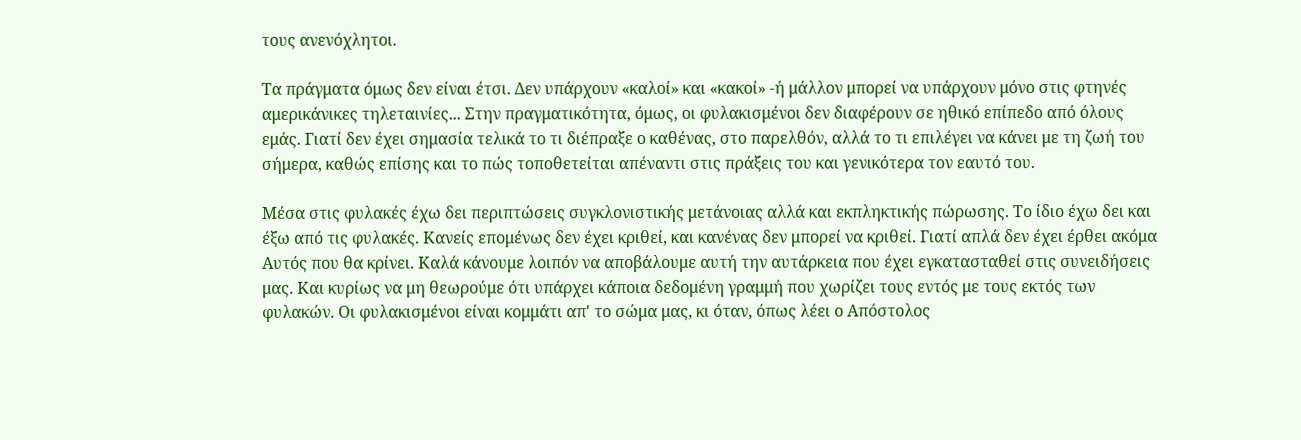τους ανενόχλητοι.

Τα πράγματα όμως δεν είναι έτσι. Δεν υπάρχουν «καλοί» και «κακοί» -ή μάλλον μπορεί να υπάρχουν μόνο στις φτηνές αμερικάνικες τηλεταινίες... Στην πραγματικότητα, όμως, οι φυλακισμένοι δεν διαφέρουν σε ηθικό επίπεδο από όλους εμάς. Γιατί δεν έχει σημασία τελικά το τι διέπραξε ο καθένας, στο παρελθόν, αλλά το τι επιλέγει να κάνει με τη ζωή του σήμερα, καθώς επίσης και το πώς τοποθετείται απέναντι στις πράξεις του και γενικότερα τον εαυτό του.

Μέσα στις φυλακές έχω δει περιπτώσεις συγκλονιστικής μετάνοιας αλλά και εκπληκτικής πώρωσης. Το ίδιο έχω δει και έξω από τις φυλακές. Κανείς επομένως δεν έχει κριθεί, και κανένας δεν μπορεί να κριθεί. Γιατί απλά δεν έχει έρθει ακόμα Αυτός που θα κρίνει. Καλά κάνουμε λοιπόν να αποβάλουμε αυτή την αυτάρκεια που έχει εγκατασταθεί στις συνειδήσεις μας. Και κυρίως να μη θεωρούμε ότι υπάρχει κάποια δεδομένη γραμμή που χωρίζει τους εντός με τους εκτός των φυλακών. Οι φυλακισμένοι είναι κομμάτι απ' το σώμα μας, κι όταν, όπως λέει ο Απόστολος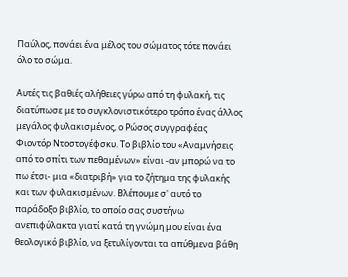Παύλος, πονάει ένα μέλος του σώματος τότε πονάει όλο το σώμα.

Αυτές τις βαθιές αλήθειες γύρω από τη φυλακή, τις διατύπωσε με το συγκλονιστικότερο τρόπο ένας άλλος μεγάλος φυλακισμένος, ο Ρώσος συγγραφέας Φιοντόρ Ντοστογέφσκυ. Το βιβλίο του «Αναμνήσεις από το σπίτι των πεθαμένων» είναι -αν μπορώ να το πω έτσι- μια «διατριβή» για το ζήτημα της φυλακής και των φυλακισμένων. Βλέπουμε σ' αυτό το παράδοξο βιβλίο, το οποίο σας συστήνω ανεπιφύλακτα γιατί κατά τη γνώμη μου είναι ένα θεολογικό βιβλίο, να ξετυλίγονται τα απύθμενα βάθη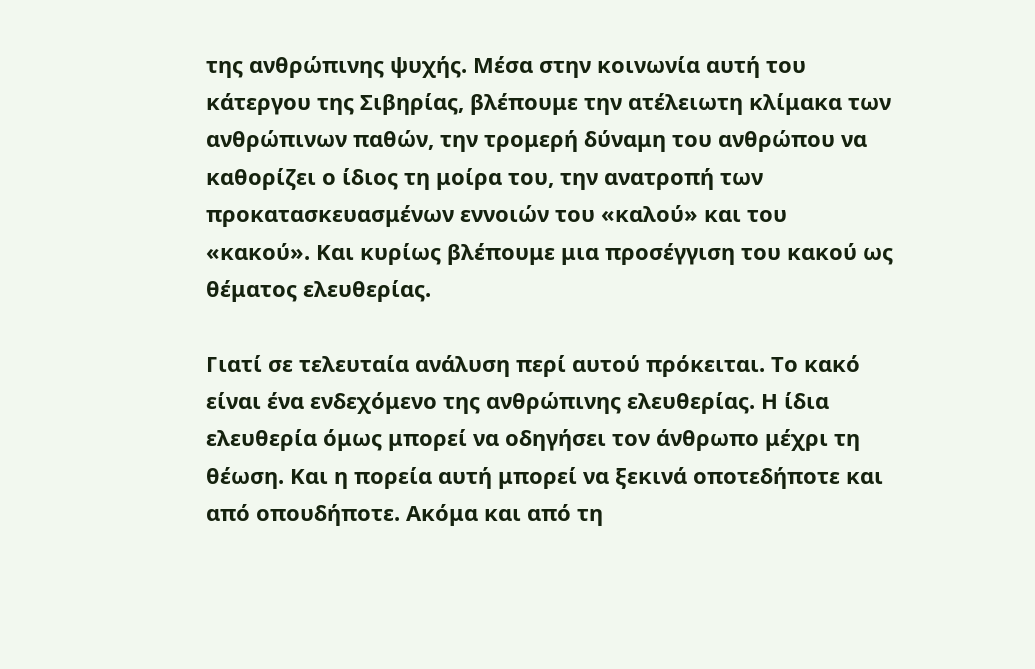της ανθρώπινης ψυχής. Μέσα στην κοινωνία αυτή του κάτεργου της Σιβηρίας, βλέπουμε την ατέλειωτη κλίμακα των ανθρώπινων παθών, την τρομερή δύναμη του ανθρώπου να καθορίζει ο ίδιος τη μοίρα του, την ανατροπή των προκατασκευασμένων εννοιών του «καλού» και του «κακού». Και κυρίως βλέπουμε μια προσέγγιση του κακού ως θέματος ελευθερίας.

Γιατί σε τελευταία ανάλυση περί αυτού πρόκειται. Το κακό είναι ένα ενδεχόμενο της ανθρώπινης ελευθερίας. Η ίδια ελευθερία όμως μπορεί να οδηγήσει τον άνθρωπο μέχρι τη θέωση. Και η πορεία αυτή μπορεί να ξεκινά οποτεδήποτε και από οπουδήποτε. Ακόμα και από τη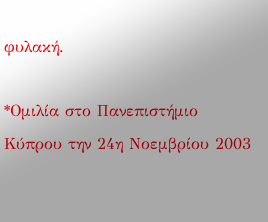φυλακή.

*Ομιλία στο Πανεπιστήμιο Κύπρου την 24η Νοεμβρίου 2003